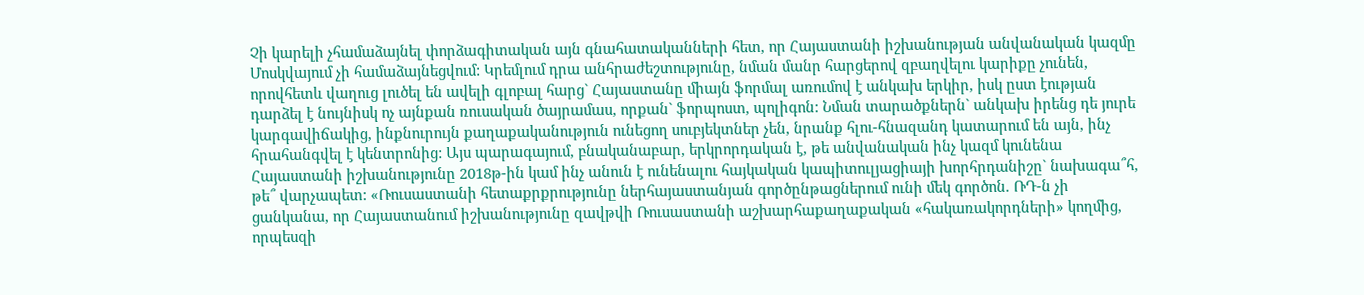Չի կարելի չհամաձայնել փորձագիտական այն գնահատականների հետ, որ Հայաստանի իշխանության անվանական կազմը Մոսկվայում չի համաձայնեցվում: Կրեմլում դրա անհրաժեշտությունը, նման մանր հարցերով զբաղվելու կարիքը չունեն, որովհետև վաղուց լուծել են ավելի գլոբալ հարց` Հայաստանը միայն ֆորմալ առումով է անկախ երկիր, իսկ ըստ էության դարձել է նույնիսկ ոչ այնքան ռուսական ծայրամաս, որքան` ֆորպոստ, պոլիգոն: Նման տարածքներն` անկախ իրենց դե յուրե կարգավիճակից, ինքնուրույն քաղաքականություն ունեցող սուբյեկտներ չեն, նրանք հլու-հնազանդ կատարում են այն, ինչ հրահանգվել է կենտրոնից: Այս պարագայում, բնականաբար, երկրորդական է, թե անվանական ինչ կազմ կունենա Հայաստանի իշխանությունը 2018թ-ին կամ ինչ անուն է ունենալու հայկական կապիտուլյացիայի խորհրդանիշը` նախագա՞հ, թե՞ վարչապետ: «Ռուսաստանի հետաքրքրությունը ներհայաստանյան գործընթացներում ունի մեկ գործոն. ՌԴ-ն չի ցանկանա, որ Հայաստանում իշխանությունը զավթվի Ռուսաստանի աշխարհաքաղաքական «հակառակորդների» կողմից, որպեսզի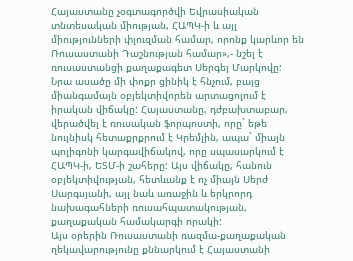Հայաստանը չօգտագործվի Եվրասիական տնտեսական միության, ՀԱՊԿ-ի և այլ միությունների փլուզման համար, որոնք կարևոր են Ռուսաստանի Դաշնության համար»,- նշել է ռուսաստանցի քաղաքագետ Սերգեյ Մարկովը: Նրա ասածը մի փոքր ցինիկ է հնչում, բայց միանգամայն օբյեկտիվորեն արտացոլում է իրական վիճակը: Հայաստանը, դժբախտաբար, վերածվել է ռուսական ֆորպոստի, որը` եթե նույնիսկ հետաքրքրում է Կրեմլին, ապա` միայն պոլիգոնի կարգավիճակով, որը սպասարկում է ՀԱՊԿ-ի, ԵՏՄ-ի շահերը: Այս վիճակը, հանուն օբյեկտիվության, հետևանք է ոչ միայն Սերժ Սարգսյանի, այլ նաև առաջին և երկրորդ նախագահների ռուսահպատակության, քաղաքական համակարգի որակի:
Այս օրերին Ռուսաստանի ռազմա-քաղաքական ղեկավարությունը քննարկում է Հայաստանի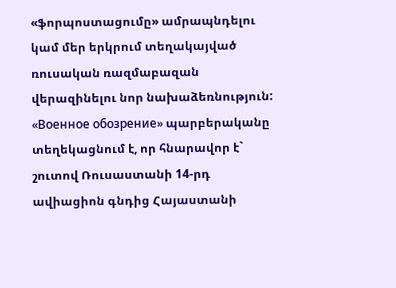«ֆորպոստացումը» ամրապնդելու կամ մեր երկրում տեղակայված ռուսական ռազմաբազան վերազինելու նոր նախաձեռնություն: «Военное обозрение» պարբերականը տեղեկացնում է, որ հնարավոր է` շուտով Ռուսաստանի 14-րդ ավիացիոն գնդից Հայաստանի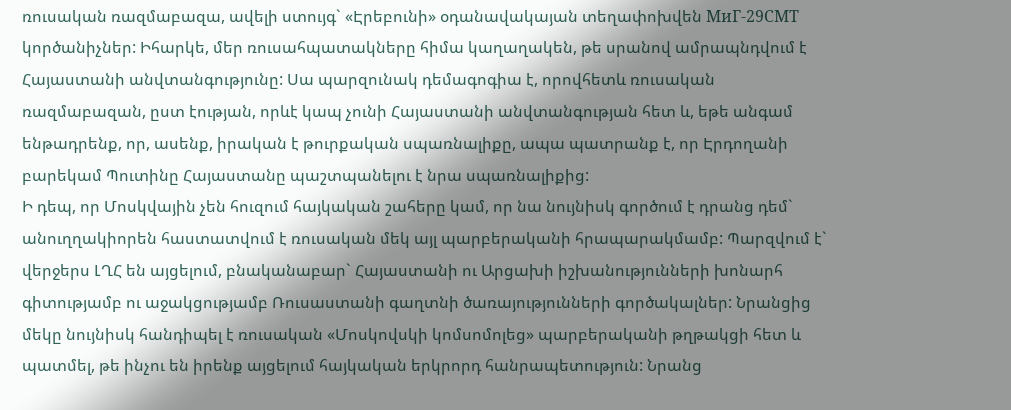ռուսական ռազմաբազա, ավելի ստույգ` «Էրեբունի» օդանավակայան տեղափոխվեն МиГ-29СМТ կործանիչներ: Իհարկե, մեր ռուսահպատակները հիմա կաղաղակեն, թե սրանով ամրապնդվում է Հայաստանի անվտանգությունը: Սա պարզունակ դեմագոգիա է, որովհետև ռուսական ռազմաբազան, ըստ էության, որևէ կապ չունի Հայաստանի անվտանգության հետ և, եթե անգամ ենթադրենք, որ, ասենք, իրական է թուրքական սպառնալիքը, ապա պատրանք է, որ Էրդողանի բարեկամ Պուտինը Հայաստանը պաշտպանելու է նրա սպառնալիքից:
Ի դեպ, որ Մոսկվային չեն հուզում հայկական շահերը կամ, որ նա նույնիսկ գործում է դրանց դեմ` անուղղակիորեն հաստատվում է ռուսական մեկ այլ պարբերականի հրապարակմամբ: Պարզվում է` վերջերս ԼՂՀ են այցելում, բնականաբար` Հայաստանի ու Արցախի իշխանությունների խոնարհ գիտությամբ ու աջակցությամբ Ռուսաստանի գաղտնի ծառայությունների գործակալներ: Նրանցից մեկը նույնիսկ հանդիպել է ռուսական «Մոսկովսկի կոմսոմոլեց» պարբերականի թղթակցի հետ և պատմել, թե ինչու են իրենք այցելում հայկական երկրորդ հանրապետություն: Նրանց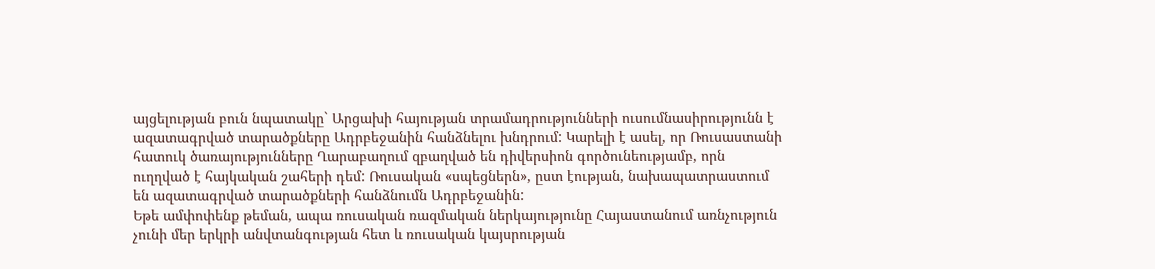այցելության բուն նպատակը` Արցախի հայության տրամադրությունների ուսումնասիրությունն է ազատագրված տարածքները Ադրբեջանին հանձնելու խնդրում: Կարելի է ասել, որ Ռուսաստանի հատուկ ծառայությունները Ղարաբաղում զբաղված են դիվերսիոն գործունեությամբ, որն ուղղված է հայկական շահերի դեմ: Ռուսական «սպեցներն», ըստ էության, նախապատրաստում են ազատագրված տարածքների հանձնումն Ադրբեջանին:
Եթե ամփոփենք թեման, ապա ռուսական ռազմական ներկայությունը Հայաստանում առնչություն չունի մեր երկրի անվտանգության հետ և ռուսական կայսրության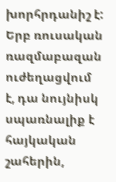խորհրդանիշ է: Երբ ռուսական ռազմաբազան ուժեղացվում է, դա նույնիսկ սպառնալիք է հայկական շահերին,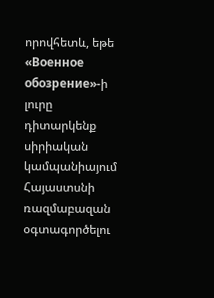որովհետև, եթե «Военное обозрение»-ի լուրը դիտարկենք սիրիական կամպանիայում Հայաստսնի ռազմաբազան օգտագործելու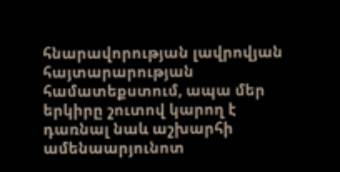հնարավորության լավրովյան հայտարարության համատեքստում, ապա մեր երկիրը շուտով կարող է դառնալ նաև աշխարհի ամենաարյունոտ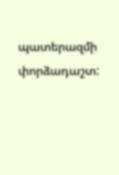պատերազմի փորձադաշտ: